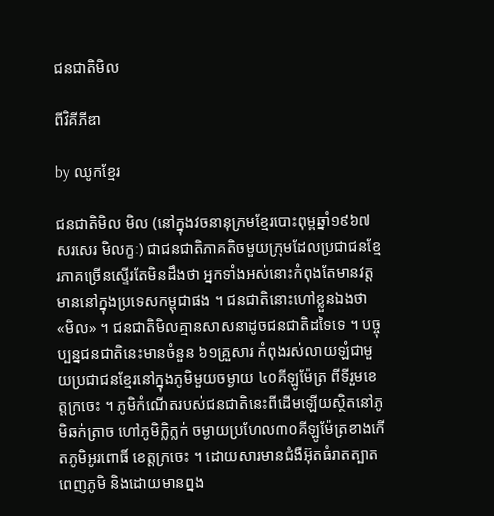ជនជាតិមិល

ពីវិគីភីឌា

by ឈូកខ្មែរ

ជនជាតិមិល មិល (នៅក្នុងវចនានុក្រមខ្មែរបោះពុម្ពឆ្នាំ១៩៦៧ សរសេរ មិលក្ខៈ) ជាជនជាតិភាគតិចមួយក្រុមដែលប្រជាជនខ្មែរភាគច្រើនស្ទើរតែមិនដឹងថា អ្នកទាំងអស់នោះកំពុងតែមានវត្តមាននៅក្នុងប្រទេសកម្ពុជាផង ។ ជនជាតិនោះហៅខ្លួនឯងថា «មិល» ។ ជនជាតិមិលគ្មានសាសនាដូចជនជាតិដទៃទេ ។ បច្ចុប្បន្នជនជាតិនេះមានចំនួន ៦១គ្រួសារ កំពុងរស់លាយឡំជាមួយប្រជាជនខ្មែរនៅក្នុងភូមិមួយចម្ងាយ ៤០គីឡូម៉ែត្រ ពីទីរួមខេត្តក្រចេះ ។ ភូមិកំណើតរបស់ជនជាតិនេះពីដើមឡើយស្ថិតនៅភូមិឆក់ត្រាច ហៅភូមិក្លិក្លក់ ចម្ងាយប្រហែល៣០គីឡូម៉ែត្រខាងកើតភូមិអូរពោធិ៍ ខេត្តក្រចេះ ។ ដោយសារមានជំងឺអ៊ុតធំរាតត្បាតពេញភូមិ និងដោយមានព្នង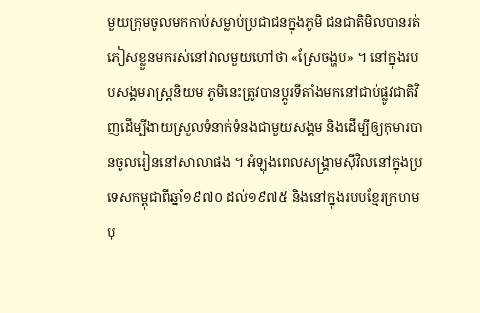មួយក្រុមចូលមកកាប់សម្លាប់ប្រជាជនក្នុងភូមិ ជនជាតិមិលបានរត់ភៀសខ្លួនមករស់នៅវាលមួយហៅថា «ស្រែចង្ហប» ។ នៅក្នុងរបបសង្គមរាស្ត្រនិយម ភូមិនេះត្រូវបានប្តូរទីតាំងមកនៅជាប់ផ្លូវជាតិវិញដើម្បីងាយស្រួលទំនាក់ទំនងជាមួយសង្គម និងដើម្បីឲ្យកុមារបានចូលរៀននៅសាលាផង ។ អំឡុងពេលសង្គ្រាមស៊ីវិលនៅក្នុងប្រទេសកម្ពុជាពីឆ្នាំ១៩៧០ ដល់១៩៧៥ និងនៅក្នុងរបបខ្មែរក្រហម បុ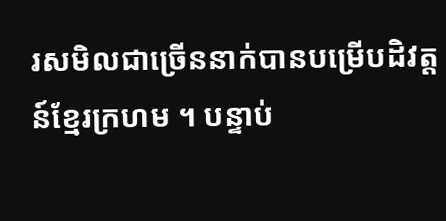រសមិលជាច្រើននាក់បានបម្រើបដិវត្តន៍ខ្មែរក្រហម ។ បន្ទាប់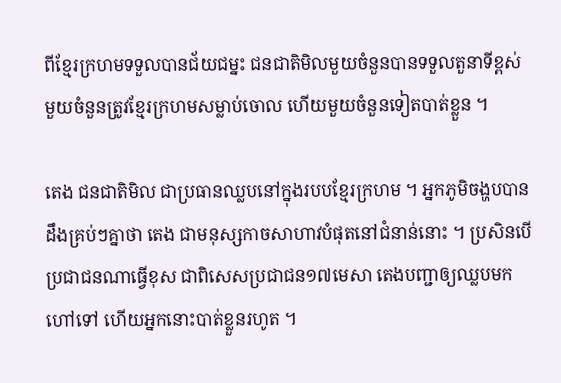ពីខ្មែរក្រហមទទួលបានជ័យជម្នះ ជនជាតិមិលមួយចំនួនបានទទួលតួនាទីខ្ពស់ មួយចំនួនត្រូវខ្មែរក្រហមសម្លាប់ចោល ហើយមួយចំនួនទៀតបាត់ខ្លួន ។

តេង ជនជាតិមិល ជាប្រធានឈ្លបនៅក្នុងរបបខ្មែរក្រហម ។ អ្នកភូមិចង្ហបបានដឹងគ្រប់ៗគ្នាថា តេង ជាមនុស្សកាចសាហាវបំផុតនៅជំនាន់នោះ ។ ប្រសិនបើប្រជាជនណាធ្វើខុស ជាពិសេសប្រជាជន១៧មេសា តេងបញ្ជាឲ្យឈ្លបមកហៅទៅ ហើយអ្នកនោះបាត់ខ្លួនរហូត ។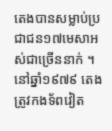តេងបានសម្លាប់ប្រជាជន១៧មេសាអស់ជាច្រើននាក់ ។ នៅឆ្នាំ១៩៧៩ តេងត្រូវកងទ័ពវៀត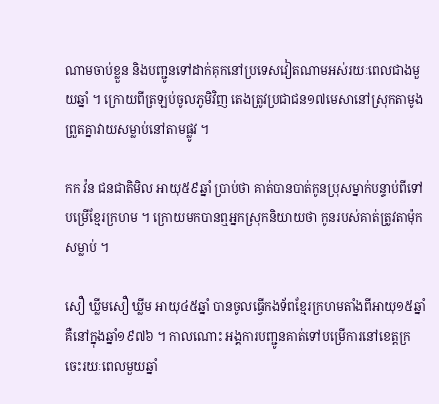ណាមចាប់ខ្លួន និងបញ្ជូនទៅដាក់គុកនៅប្រទេសវៀតណាមអស់រយៈពេលជាងមួយឆ្នាំ ។ ក្រោយពីត្រឡប់ចូលភូមិវិញ តេងត្រូវប្រជាជន១៧មេសានៅស្រុកតាមូងព្រួតគ្នាវាយសម្លាប់នៅតាមផ្លូវ ។

កក វ៉ន ជនជាតិមិល អាយុ៥៩ឆ្នាំ ប្រាប់ថា គាត់បានបាត់កូនប្រុសម្នាក់បន្ទាប់ពីទៅបម្រើខ្មែរក្រហម ។ ក្រោយមកបានឮអ្នកស្រុកនិយាយថា កូនរបស់គាត់ត្រូវតាម៉ុកសម្លាប់ ។

សឿ ឃ្លីមសឿ ឃ្លីម អាយុ៤៥ឆ្នាំ បានចូលធ្វើកងទ័ពខ្មែរក្រហមតាំងពីអាយុ១៥ឆ្នាំ គឺនៅក្នុងឆ្នាំ១៩៧៦ ។ កាលណោះ អង្គការបញ្ជូនគាត់ទៅបម្រើការនៅខេត្តក្រចេះរយៈពេលមួយឆ្នាំ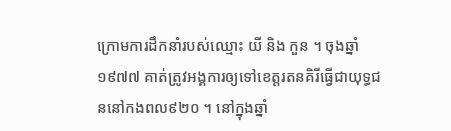ក្រោមការដឹកនាំរបស់ឈ្មោះ យី និង កួន ។ ចុងឆ្នាំ១៩៧៧ គាត់ត្រូវអង្គការឲ្យទៅខេត្តរតនគិរីធ្វើជាយុទ្ធជននៅកងពល៩២០ ។ នៅក្នុងឆ្នាំ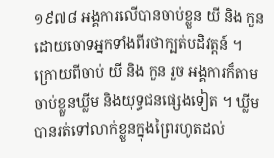១៩៧៨ អង្គការលើបានចាប់ខ្លួន យី និង កួន ដោយចោទអ្នកទាំងពីរថាក្បត់បដិវត្តន៍ ។ ក្រោយពីចាប់ យី និង កួន រួច អង្គការក៏តាមចាប់ខ្លួនឃ្លីម និងយុទ្ធជនផ្សេងទៀត ។ ឃ្លីម បានរត់ទៅលាក់ខ្លួនក្នុងព្រៃរហូតដល់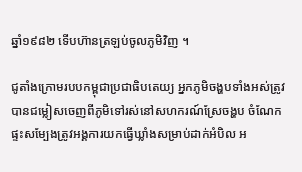ឆ្នាំ១៩៨២ ទើបហ៊ានត្រឡប់ចូលភូមិវិញ ។

ជូតាំងក្រោមរបបកម្ពុជាប្រជាធិបតេយ្យ អ្នកភូមិចង្ហបទាំងអស់ត្រូវបានជម្លៀសចេញពីភូមិទៅរស់នៅសហករណ៍ស្រែចង្ហប ចំណែកផ្ទះសម្បែងត្រូវអង្គការយកធ្វើឃ្លាំងសម្រាប់ដាក់អំបិល អ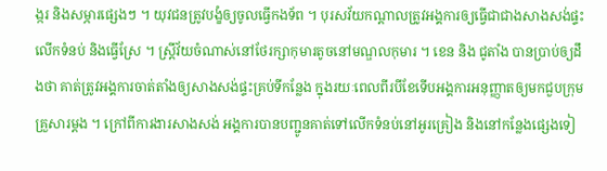ង្ករ និងសម្ភារផ្សេងៗ ។ យុវជនត្រូវបង្ខំឲ្យចូលធ្វើកងទ័ព ។ បុរសវ័យកណ្តាលត្រូវអង្គការឲ្យធ្វើជាជាងសាងសង់ផ្ទះ លើកទំនប់ និងធ្វើស្រែ ។ ស្ត្រីវ័យចំណាស់នៅថែរក្សាកុមារតូចនៅមណ្ឌលកុមារ ។ ខេន និង ជូតាំង បានប្រាប់ឲ្យដឹងថា គាត់ត្រូវអង្គការចាត់តាំងឲ្យសាងសង់ផ្ទះគ្រប់ទីកន្លែង ក្នុងរយៈពេលពីរបីខែទើបអង្គការអនុញ្ញាតឲ្យមកជួបក្រុមគ្រួសារម្តង ។ ក្រៅពីការងារសាងសង់ អង្គការបានបញ្ជូនគាត់ទៅលើកទំនប់នៅអូរគ្រៀង និងនៅកន្លែងផ្សេងទៀ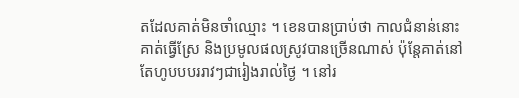តដែលគាត់មិនចាំឈ្មោះ ។ ខេនបានប្រាប់ថា កាលជំនាន់នោះ គាត់ធ្វើស្រែ និងប្រមូលផលស្រូវបានច្រើនណាស់ ប៉ុន្តែគាត់នៅតែហូបបបររាវៗជារៀងរាល់ថ្ងៃ ។ នៅរ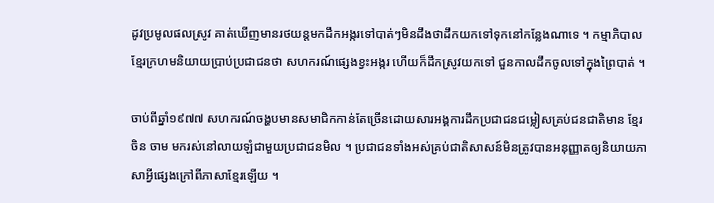ដូវប្រមូលផលស្រូវ គាត់ឃើញមានរថយន្តមកដឹកអង្ករទៅបាត់ៗមិនដឹងថាដឹកយកទៅទុកនៅកន្លែងណាទេ ។ កម្មាភិបាលខ្មែរក្រហមនិយាយប្រាប់ប្រជាជនថា សហករណ៍ផ្សេងខ្វះអង្ករ ហើយក៏ដឹកស្រូវយកទៅ ជួនកាលដឹកចូលទៅក្នុងព្រៃបាត់ ។

ចាប់ពីឆ្នាំ១៩៧៧ សហករណ៍ចង្ហបមានសមាជិកកាន់តែច្រើនដោយសារអង្គការដឹកប្រជាជនជម្លៀសគ្រប់ជនជាតិមាន ខ្មែរ ចិន ចាម មករស់នៅលាយឡំជាមួយប្រជាជនមិល ។ ប្រជាជនទាំងអស់គ្រប់ជាតិសាសន៍មិនត្រូវបានអនុញ្ញាតឲ្យនិយាយភាសាអ្វីផ្សេងក្រៅពីភាសាខ្មែរឡើយ ។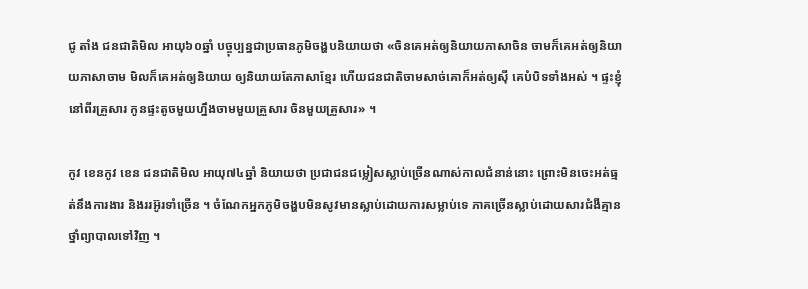ជូ តាំង ជនជាតិមិល អាយុ៦០ឆ្នាំ បច្ចុប្បន្នជាប្រធានភូមិចង្ហបនិយាយថា «ចិនគេអត់ឲ្យនិយាយភាសាចិន ចាមក៏គេអត់ឲ្យនិយាយភាសាចាម មិលក៏គេអត់ឲ្យនិយាយ ឲ្យនិយាយតែភាសាខ្មែរ ហើយជនជាតិចាមសាច់គោក៏អត់ឲ្យស៊ី គេបំបិទទាំងអស់ ។ ផ្ទះខ្ញុំនៅពីរគ្រួសារ កូនផ្ទះតូចមួយហ្នឹងចាមមួយគ្រួសារ ចិនមួយគ្រួសារ» ។

កូវ ខេនកូវ ខេន ជនជាតិមិល អាយុ៧៤ឆ្នាំ និយាយថា ប្រជាជនជម្លៀសស្លាប់ច្រើនណាស់កាលជំនាន់នោះ ព្រោះមិនចេះអត់ធ្មត់នឹងការងារ និងររអ៊ូរទាំច្រើន ។ ចំណែកអ្នកភូមិចង្ហបមិនសូវមានស្លាប់ដោយការសម្លាប់ទេ ភាគច្រើនស្លាប់ដោយសារជំងឺគ្មានថ្នាំព្យាបាលទៅវិញ ។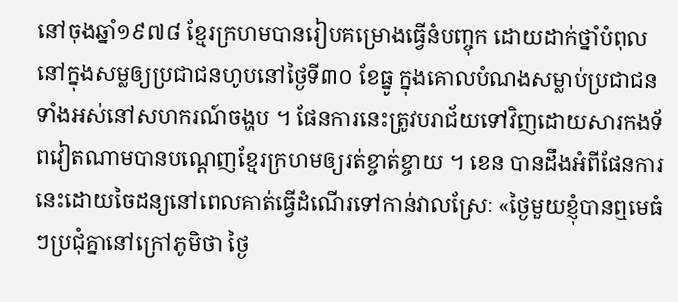នៅចុងឆ្នាំ១៩៧៨ ខ្មែរក្រហមបានរៀបគម្រោងធ្វើនំបញ្ចុក ដោយដាក់ថ្នាំបំពុលនៅក្នុងសម្លឲ្យប្រជាជនហូបនៅថ្ងៃទី៣០ ខែធ្នូ ក្នុងគោលបំណងសម្លាប់ប្រជាជនទាំងអស់នៅសហករណ៍ចង្ហប ។ ផែនការនេះត្រូវបរាជ័យទៅវិញដោយសារកងទ័ពវៀតណាមបានបណ្ដេញខ្មែរក្រហមឲ្យរត់ខ្ចាត់ខ្ចាយ ។ ខេន បានដឹងអំពីផែនការនេះដោយចៃដន្យនៅពេលគាត់ធ្វើដំណើរទៅកាន់វាលស្រែៈ «ថ្ងៃមួយខ្ញុំបានឮមេធំៗប្រជុំគ្នានៅក្រៅភូមិថា ថ្ងៃ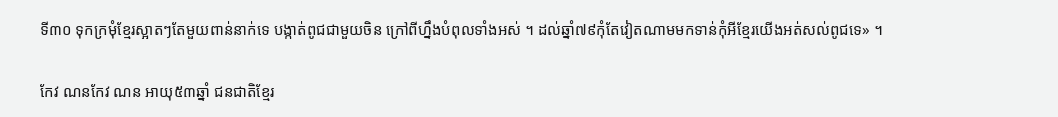ទី៣០ ទុកក្រមុំខ្មែរស្អាតៗតែមួយពាន់នាក់ទេ បង្កាត់ពូជជាមួយចិន ក្រៅពីហ្នឹងបំពុលទាំងអស់ ។ ដល់ឆ្នាំ៧៩កុំតែវៀតណាមមកទាន់កុំអីខ្មែរយើងអត់សល់ពូជទេ» ។

កែវ ណនកែវ ណន អាយុ៥៣ឆ្នាំ ជនជាតិខ្មែរ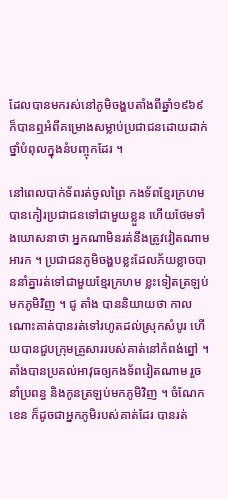ដែលបានមករស់នៅភូមិចង្ហបតាំងពីឆ្នាំ១៩៦៩ ក៏បានឮអំពីគម្រោងសម្លាប់ប្រជាជនដោយដាក់ថ្នាំបំពុលក្នុងនំបញ្ចុកដែរ ។

នៅពេលបាក់ទ័ពរត់ចូលព្រៃ កងទ័ពខ្មែរក្រហមបានកៀរប្រជាជនទៅជាមួយខ្លួន ហើយថែមទាំងឃោសនាថា អ្នកណាមិនរត់នឹងត្រូវវៀតណាមអារក ។ ប្រជាជនភូមិចង្ហបខ្លះដែលភ័យខ្លាចបាននាំគ្នារត់ទៅជាមួយខ្មែរក្រហម ខ្លះទៀតត្រឡប់មកភូមិវិញ ។ ជូ តាំង បាននិយាយថា កាលណោះគាត់បានរត់ទៅរហូតដល់ស្រុកសំបូរ ហើយបានជួបក្រុមគ្រួសាររបស់គាត់នៅកំពង់ព្នៅ ។ តាំងបានប្រគល់អាវុធឲ្យកងទ័ពវៀតណាម រួចនាំប្រពន្ធ និងកូនត្រឡប់មកភូមិវិញ ។ ចំណែក ខេន ក៏ដូចជាអ្នកភូមិរបស់គាត់ដែរ បានរត់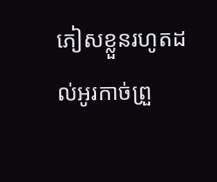ភៀសខ្លួនរហូតដល់អូរកាច់ព្រួ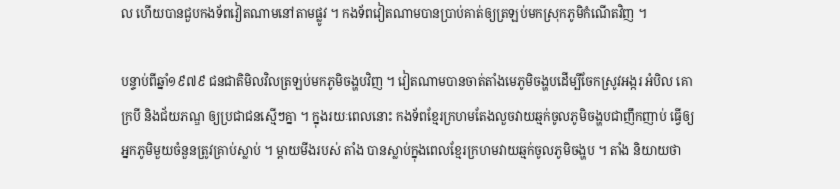ល ហើយបានជួបកងទ័ពវៀតណាមនៅតាមផ្លូវ ។ កងទ័ពវៀតណាមបានប្រាប់គាត់ឲ្យត្រឡប់មកស្រុកភូមិកំណើតវិញ ។

បន្ទាប់ពីឆ្នាំ១៩៧៩ ជនជាតិមិលវិលត្រឡប់មកភូមិចង្ហបវិញ ។ វៀតណាមបានចាត់តាំងមេភូមិចង្ហបដើម្បីចែកស្រូវអង្ករ អំបិល គោក្របី និងជ័យភណ្ឌ ឲ្យប្រជាជនស្មើៗគ្នា ។ ក្នុងរយៈពេលនោះ កងទ័ពខ្មែរក្រហមតែងលួចវាយឆ្មក់ចូលភូមិចង្ហបជាញឹកញាប់ ធ្វើឲ្យអ្នកភូមិមួយចំនួនត្រូវគ្រាប់ស្លាប់ ។ ម្តាយមីងរបស់ តាំង បានស្លាប់ក្នុងពេលខ្មែរក្រហមវាយឆ្មក់ចូលភូមិចង្ហប ។ តាំង និយាយថា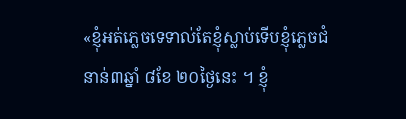«ខ្ញុំអត់ភ្លេចទេទាល់តែខ្ញុំស្លាប់ទើបខ្ញុំភ្លេចជំនាន់៣ឆ្នាំ ៨ខែ ២០ថ្ងៃនេះ ។ ខ្ញុំ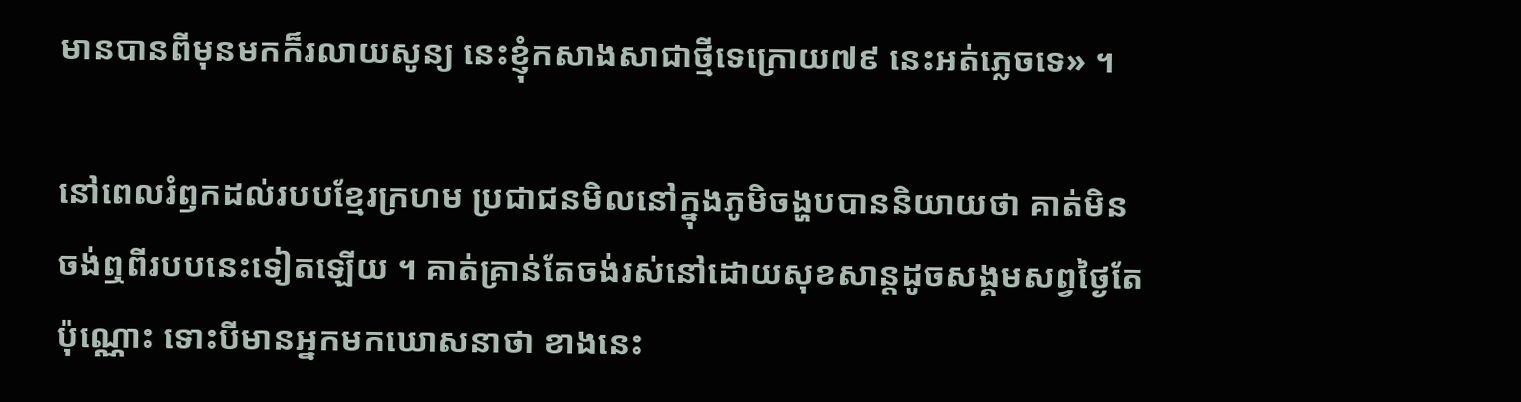មានបានពីមុនមកក៏រលាយសូន្យ នេះខ្ញុំកសាងសាជាថ្មីទេក្រោយ៧៩ នេះអត់ភ្លេចទេ» ។

នៅពេលរំឭកដល់របបខ្មែរក្រហម ប្រជាជនមិលនៅក្នុងភូមិចង្ហបបាននិយាយថា គាត់មិនចង់ឮពីរបបនេះទៀតឡើយ ។ គាត់គ្រាន់តែចង់រស់នៅដោយសុខសាន្តដូចសង្គមសព្វថ្ងៃតែប៉ុណ្ណោះ ទោះបីមានអ្នកមកឃោសនាថា ខាងនេះ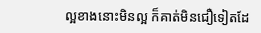ល្អខាងនោះមិនល្អ ក៏គាត់មិនជឿទៀតដែ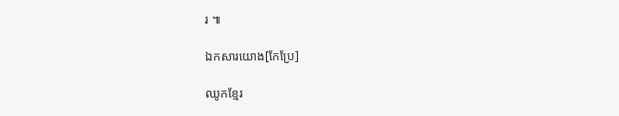រ ៕

ឯកសារយោង[កែប្រែ]

ឈូកខ្មែរ